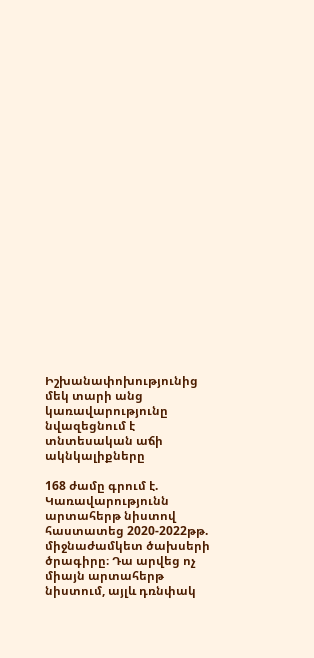Իշխանափոխությունից մեկ տարի անց կառավարությունը նվազեցնում է տնտեսական աճի ակնկալիքները

168 ժամը գրում է. Կառավարությունն արտահերթ նիստով հաստատեց 2020-2022թթ. միջնաժամկետ ծախսերի ծրագիրը։ Դա արվեց ոչ միայն արտահերթ նիստում, այլև դռնփակ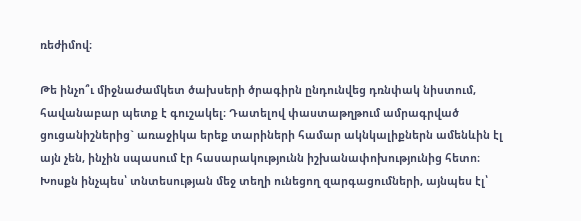ռեժիմով։

Թե ինչո՞ւ միջնաժամկետ ծախսերի ծրագիրն ընդունվեց դռնփակ նիստում, հավանաբար պետք է գուշակել։ Դատելով փաստաթղթում ամրագրված ցուցանիշներից` առաջիկա երեք տարիների համար ակնկալիքներն ամենևին էլ այն չեն, ինչին սպասում էր հասարակությունն իշխանափոխությունից հետո։ Խոսքն ինչպես՝ տնտեսության մեջ տեղի ունեցող զարգացումների, այնպես էլ՝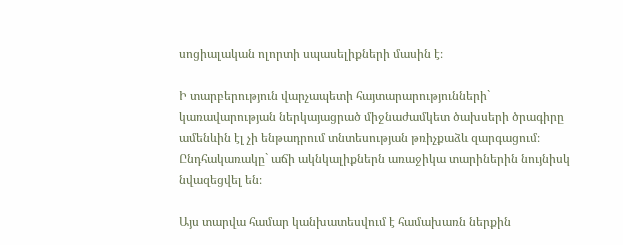սոցիալական ոլորտի սպասելիքների մասին է։

Ի տարբերություն վարչապետի հայտարարությունների` կառավարության ներկայացրած միջնաժամկետ ծախսերի ծրագիրը ամենևին էլ չի ենթադրում տնտեսության թռիչքաձև զարգացում։ Ընդհակառակը` աճի ակնկալիքներն առաջիկա տարիներին նույնիսկ նվազեցվել են։

Այս տարվա համար կանխատեսվում է համախառն ներքին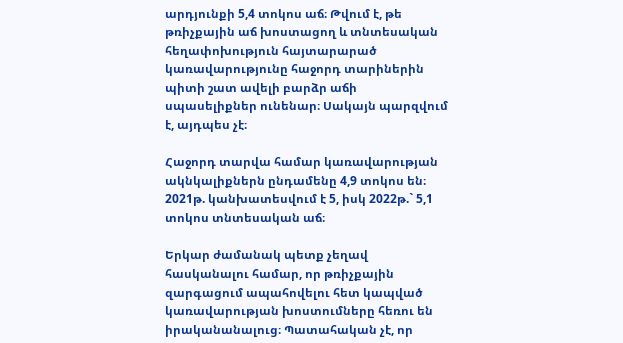արդյունքի 5,4 տոկոս աճ։ Թվում է, թե թռիչքային աճ խոստացող և տնտեսական հեղափոխություն հայտարարած կառավարությունը հաջորդ տարիներին պիտի շատ ավելի բարձր աճի սպասելիքներ ունենար։ Սակայն պարզվում է, այդպես չէ։

Հաջորդ տարվա համար կառավարության ակնկալիքներն ընդամենը 4,9 տոկոս են։ 2021թ. կանխատեսվում է 5, իսկ 2022թ.` 5,1 տոկոս տնտեսական աճ։

Երկար ժամանակ պետք չեղավ հասկանալու համար, որ թռիչքային զարգացում ապահովելու հետ կապված կառավարության խոստումները հեռու են իրականանալուց։ Պատահական չէ, որ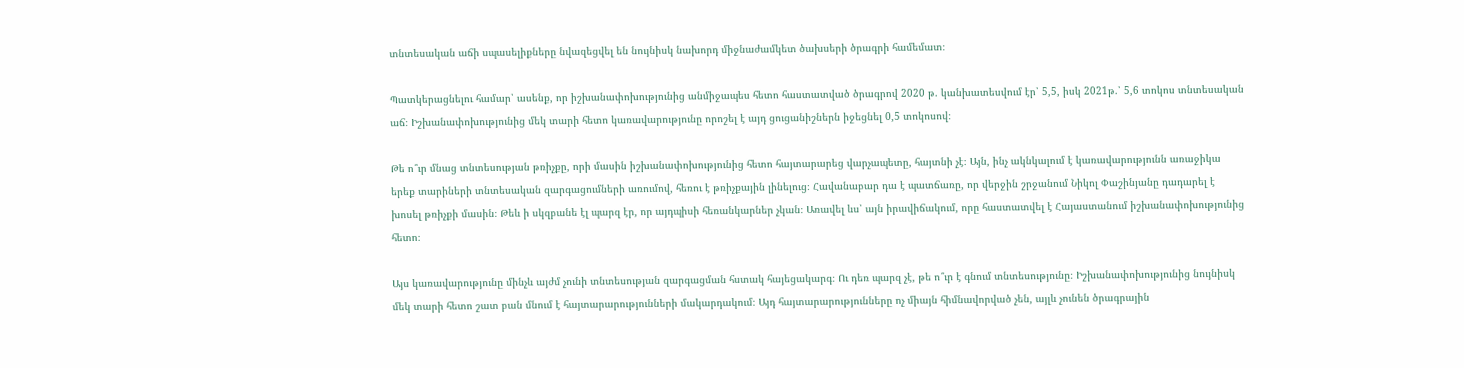տնտեսական աճի սպասելիքները նվազեցվել են նույնիսկ նախորդ միջնաժամկետ ծախսերի ծրագրի համեմատ։

Պատկերացնելու համար՝ ասենք, որ իշխանափոխությունից անմիջապես հետո հաստատված ծրագրով 2020 թ. կանխատեսվում էր՝ 5,5, իսկ 2021թ.՝ 5,6 տոկոս տնտեսական աճ։ Իշխանափոխությունից մեկ տարի հետո կառավարությունը որոշել է այդ ցուցանիշներն իջեցնել 0,5 տոկոսով։

Թե ո՞ւր մնաց տնտեսության թռիչքը, որի մասին իշխանափոխությունից հետո հայտարարեց վարչապետը, հայտնի չէ։ Այն, ինչ ակնկալում է կառավարությունն առաջիկա երեք տարիների տնտեսական զարգացումների առումով, հեռու է թռիչքային լինելուց։ Հավանաբար դա է պատճառը, որ վերջին շրջանում Նիկոլ Փաշինյանը դադարել է խոսել թռիչքի մասին։ Թեև ի սկզբանե էլ պարզ էր, որ այդպիսի հեռանկարներ չկան։ Առավել ևս՝ այն իրավիճակում, որը հաստատվել է Հայաստանում իշխանափոխությունից հետո։

Այս կառավարությունը մինչև այժմ չունի տնտեսության զարգացման հստակ հայեցակարգ։ Ու դեռ պարզ չէ, թե ո՞ւր է գնում տնտեսությունը։ Իշխանափոխությունից նույնիսկ մեկ տարի հետո շատ բան մնում է հայտարարությունների մակարդակում։ Այդ հայտարարությունները ոչ միայն հիմնավորված չեն, այլև չունեն ծրագրային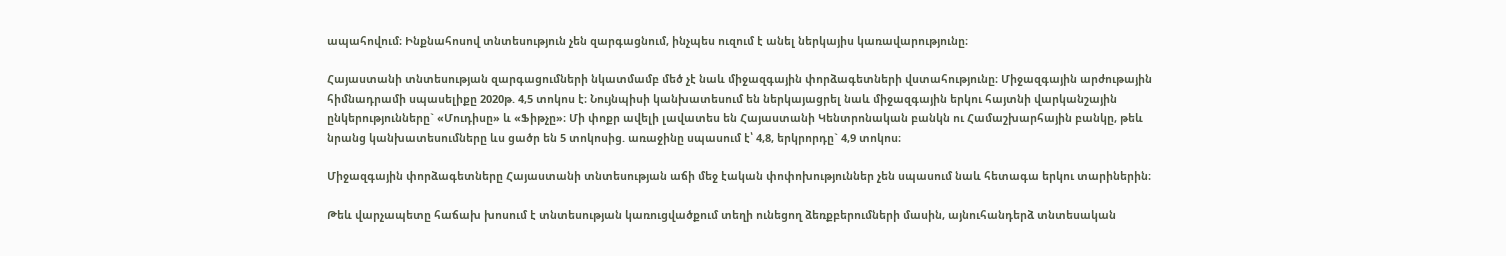ապահովում։ Ինքնահոսով տնտեսություն չեն զարգացնում, ինչպես ուզում է անել ներկայիս կառավարությունը։

Հայաստանի տնտեսության զարգացումների նկատմամբ մեծ չէ նաև միջազգային փորձագետների վստահությունը։ Միջազգային արժութային հիմնադրամի սպասելիքը 2020թ. 4,5 տոկոս է։ Նույնպիսի կանխատեսում են ներկայացրել նաև միջազգային երկու հայտնի վարկանշային ընկերությունները` «Մուդիսը» և «Ֆիթչը»։ Մի փոքր ավելի լավատես են Հայաստանի Կենտրոնական բանկն ու Համաշխարհային բանկը, թեև նրանց կանխատեսումները ևս ցածր են 5 տոկոսից. առաջինը սպասում է՝ 4,8, երկրորդը` 4,9 տոկոս։

Միջազգային փորձագետները Հայաստանի տնտեսության աճի մեջ էական փոփոխություններ չեն սպասում նաև հետագա երկու տարիներին։

Թեև վարչապետը հաճախ խոսում է տնտեսության կառուցվածքում տեղի ունեցող ձեռքբերումների մասին, այնուհանդերձ տնտեսական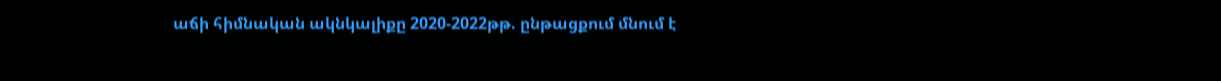աճի հիմնական ակնկալիքը 2020-2022թթ. ընթացքում մնում է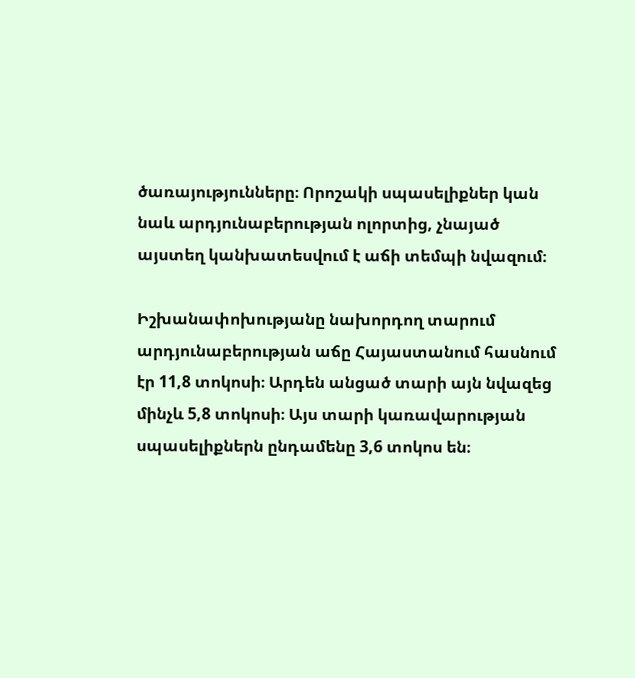ծառայությունները։ Որոշակի սպասելիքներ կան նաև արդյունաբերության ոլորտից, չնայած այստեղ կանխատեսվում է աճի տեմպի նվազում։

Իշխանափոխությանը նախորդող տարում արդյունաբերության աճը Հայաստանում հասնում էր 11,8 տոկոսի։ Արդեն անցած տարի այն նվազեց մինչև 5,8 տոկոսի։ Այս տարի կառավարության սպասելիքներն ընդամենը 3,6 տոկոս են։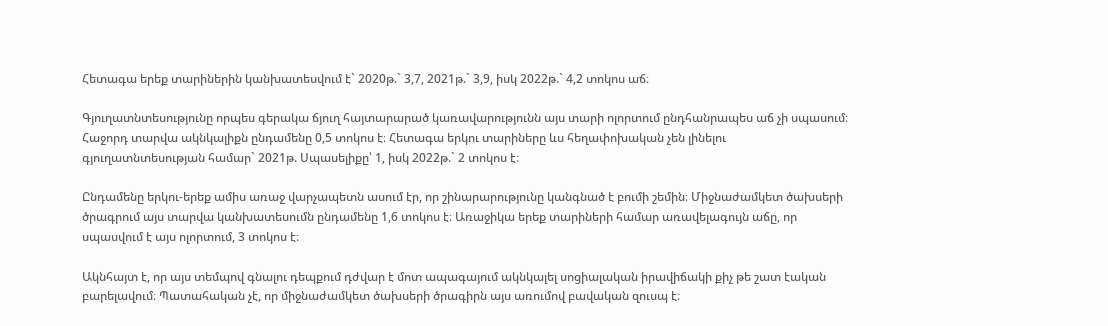Հետագա երեք տարիներին կանխատեսվում է` 2020թ.` 3,7, 2021թ.` 3,9, իսկ 2022թ.` 4,2 տոկոս աճ։

Գյուղատնտեսությունը որպես գերակա ճյուղ հայտարարած կառավարությունն այս տարի ոլորտում ընդհանրապես աճ չի սպասում։ Հաջորդ տարվա ակնկալիքն ընդամենը 0,5 տոկոս է։ Հետագա երկու տարիները ևս հեղափոխական չեն լինելու գյուղատնտեսության համար` 2021թ. Սպասելիքը՝ 1, իսկ 2022թ.` 2 տոկոս է։

Ընդամենը երկու-երեք ամիս առաջ վարչապետն ասում էր, որ շինարարությունը կանգնած է բումի շեմին։ Միջնաժամկետ ծախսերի ծրագրում այս տարվա կանխատեսումն ընդամենը 1,6 տոկոս է։ Առաջիկա երեք տարիների համար առավելագույն աճը, որ սպասվում է այս ոլորտում, 3 տոկոս է։

Ակնհայտ է, որ այս տեմպով գնալու դեպքում դժվար է մոտ ապագայում ակնկալել սոցիալական իրավիճակի քիչ թե շատ էական բարելավում։ Պատահական չէ, որ միջնաժամկետ ծախսերի ծրագիրն այս առումով բավական զուսպ է։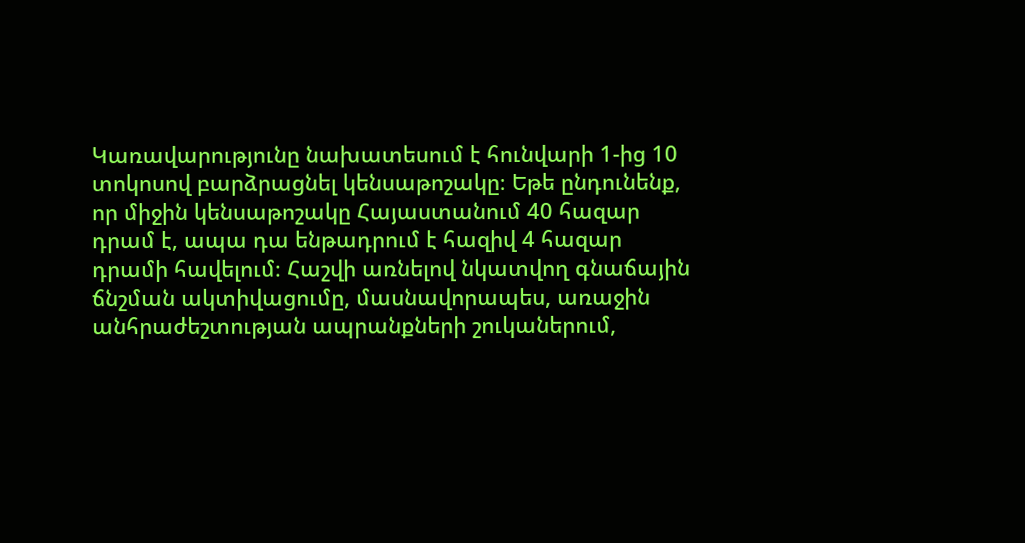Կառավարությունը նախատեսում է հունվարի 1-ից 10 տոկոսով բարձրացնել կենսաթոշակը։ Եթե ընդունենք, որ միջին կենսաթոշակը Հայաստանում 40 հազար դրամ է, ապա դա ենթադրում է հազիվ 4 հազար դրամի հավելում։ Հաշվի առնելով նկատվող գնաճային ճնշման ակտիվացումը, մասնավորապես, առաջին անհրաժեշտության ապրանքների շուկաներում,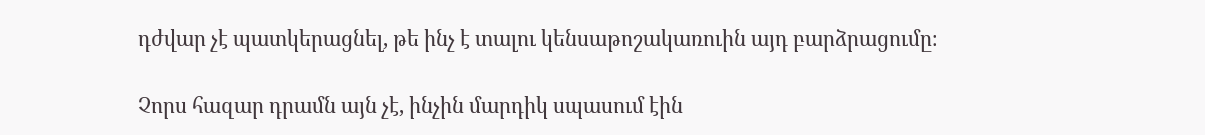դժվար չէ պատկերացնել, թե ինչ է տալու կենսաթոշակառուին այդ բարձրացումը։

Չորս հազար դրամն այն չէ, ինչին մարդիկ սպասում էին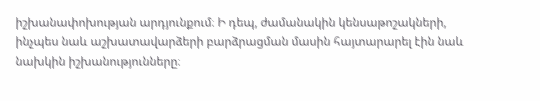իշխանափոխության արդյունքում։ Ի դեպ, ժամանակին կենսաթոշակների, ինչպես նաև աշխատավարձերի բարձրացման մասին հայտարարել էին նաև նախկին իշխանությունները։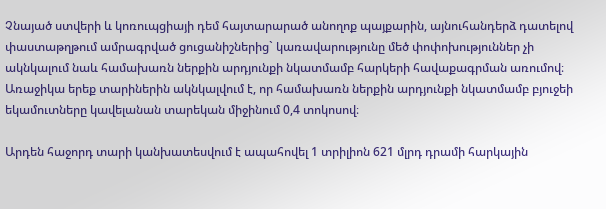Չնայած ստվերի և կոռուպցիայի դեմ հայտարարած անողոք պայքարին, այնուհանդերձ դատելով փաստաթղթում ամրագրված ցուցանիշներից` կառավարությունը մեծ փոփոխություններ չի ակնկալում նաև համախառն ներքին արդյունքի նկատմամբ հարկերի հավաքագրման առումով։ Առաջիկա երեք տարիներին ակնկալվում է, որ համախառն ներքին արդյունքի նկատմամբ բյուջեի եկամուտները կավելանան տարեկան միջինում 0,4 տոկոսով։

Արդեն հաջորդ տարի կանխատեսվում է ապահովել 1 տրիլիոն 621 մլրդ դրամի հարկային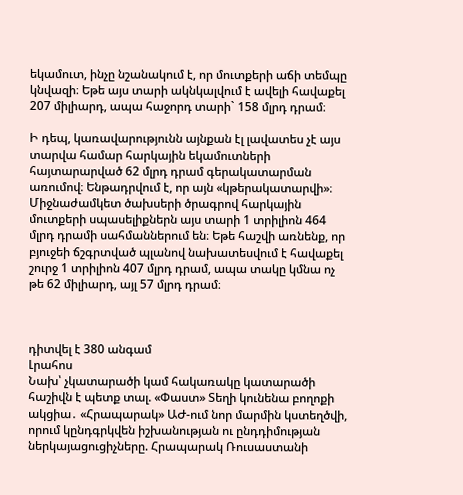եկամուտ, ինչը նշանակում է, որ մուտքերի աճի տեմպը կնվազի։ Եթե այս տարի ակնկալվում է ավելի հավաքել 207 միլիարդ, ապա հաջորդ տարի` 158 մլրդ դրամ։

Ի դեպ, կառավարությունն այնքան էլ լավատես չէ այս տարվա համար հարկային եկամուտների հայտարարված 62 մլրդ դրամ գերակատարման առումով։ Ենթադրվում է, որ այն «կթերակատարվի»։ Միջնաժամկետ ծախսերի ծրագրով հարկային մուտքերի սպասելիքներն այս տարի 1 տրիլիոն 464 մլրդ դրամի սահմաններում են։ Եթե հաշվի առնենք, որ բյուջեի ճշգրտված պլանով նախատեսվում է հավաքել շուրջ 1 տրիլիոն 407 մլրդ դրամ, ապա տակը կմնա ոչ թե 62 միլիարդ, այլ 57 մլրդ դրամ։



դիտվել է 380 անգամ
Լրահոս
Նախ՝ չկատարածի կամ հակառակը կատարածի հաշիվն է պետք տալ. «Փաստ» Տեղի կունենա բողոքի ակցիա․ «Հրապարակ» ԱԺ-ում նոր մարմին կստեղծվի, որում կընդգրկվեն իշխանության ու ընդդիմության ներկայացուցիչները. Հրապարակ Ռուսաստանի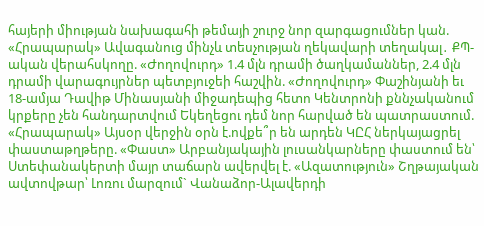հայերի միության նախագահի թեմայի շուրջ նոր զարգացումներ կան. «Հրապարակ» Ավագանուց մինչև տեսչության ղեկավարի տեղակալ․ ՔՊ-ական վերահսկողը. «Ժողովուրդ» 1.4 մլն դրամի ծաղկամաններ, 2.4 մլն դրամի վարագույրներ պետբյուջեի հաշվին. «Ժողովուրդ» Փաշինյանի եւ 18-ամյա Դավիթ Մինասյանի միջադեպից հետո Կենտրոնի քննչականում կրքերը չեն հանդարտվում Եկեղեցու դեմ նոր հարված են պատրաստում. «Հրապարակ» Այսօր վերջին օրն է.ովքե՞ր են արդեն ԿԸՀ ներկայացրել փաստաթղթերը. «Փաստ» Արբանյակային լուսանկարները փաստում են՝ Ստեփանակերտի մայր տաճարն ավերվել է. «Ազատություն» Շղթայական ավտովթար՝ Լոռու մարզում` Վանաձոր-Ալավերդի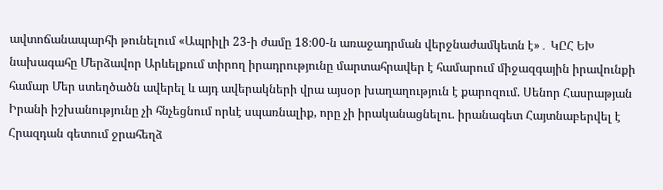ավտոճանապարհի թունելում «Ապրիլի 23-ի ժամը 18։00-ն առաջադրման վերջնաժամկետն է»․ ԿԸՀ ԵԽ նախագահը Մերձավոր Արևելքում տիրող իրադրությունը մարտահրավեր է համարում միջազգային իրավունքի համար Մեր ստեղծածն ավերել և այդ ավերակների վրա այսօր խաղաղություն է քարոզում. Սենոր Հասրաթյան Իրանի իշխանությունը չի հնչեցնում որևէ սպառնալիք, որը չի իրականացնելու. իրանագետ Հայտնաբերվել է Հրազդան գետում ջրահեղձ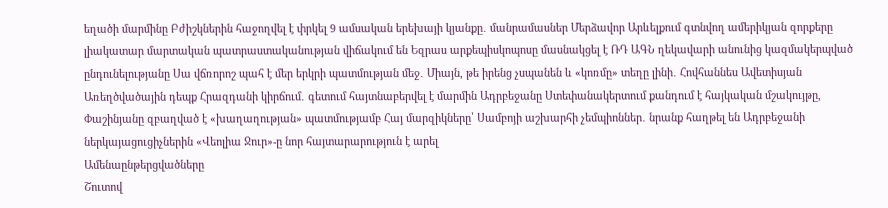եղածի մարմինը Բժիշկներին հաջողվել է փրկել 9 ամսական երեխայի կյանքը․ մանրամասներ Մերձավոր Արևելքում գտնվող ամերիկյան զորքերը լիակատար մարտական պատրաստականության վիճակում են Եզրաս արքեպիսկոպոսը մասնակցել է ՌԴ ԱԳՆ ղեկավարի անունից կազմակերպված ընդունելությանը Սա վճռորոշ պահ է մեր երկրի պատմության մեջ․ Միայն, թե իրենց չսպանեն և «կոռմը» տեղը լինի․ Հովհաննես Ավետիսյան Առեղծվածային դեպք Հրազդանի կիրճում․ գետում հայտնաբերվել է մարմին Ադրբեջանը Ստեփանակերտում քանդում է հայկական մշակույթը, Փաշինյանը զբաղված է «խաղաղության» պատմությամբ Հայ մարզիկները՝ Սամբոյի աշխարհի չեմպիոններ․ նրանք հաղթել են Ադրբեջանի ներկայացուցիչներին «Վեոլիա Ջուր»-ը նոր հայտարարություն է արել
Ամենաընթերցվածները
Շուտով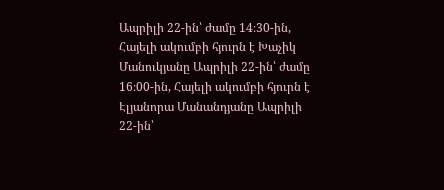Ապրիլի 22-ին՝ ժամը 14։30-ին, Հայելի ակումբի հյուրն է Խաչիկ Մանուկյանը Ապրիլի 22-ին՝ ժամը 16։00-ին, Հայելի ակումբի հյուրն է Էլյանորա Մանանդյանը Ապրիլի 22-ին՝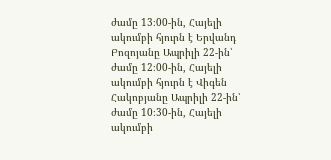ժամը 13։00-ին, Հայելի ակումբի հյուրն է Երվանդ Բոզոյանը Ապրիլի 22-ին՝ ժամը 12։00-ին, Հայելի ակումբի հյուրն է Վիգեն Հակոբյանը Ապրիլի 22-ին՝ ժամը 10։30-ին, Հայելի ակումբի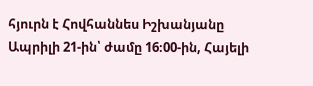հյուրն է Հովհաննես Իշխանյանը Ապրիլի 21-ին՝ ժամը 16։00-ին, Հայելի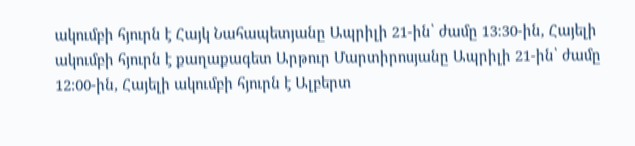ակումբի հյուրն է Հայկ Նահապետյանը Ապրիլի 21-ին՝ ժամը 13։30-ին, Հայելի ակումբի հյուրն է քաղաքագետ Արթուր Մարտիրոսյանը Ապրիլի 21-ին՝ ժամը 12։00-ին, Հայելի ակումբի հյուրն է Ալբերտ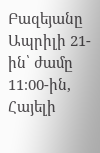Բազեյանը Ապրիլի 21-ին՝ ժամը 11։00-ին, Հայելի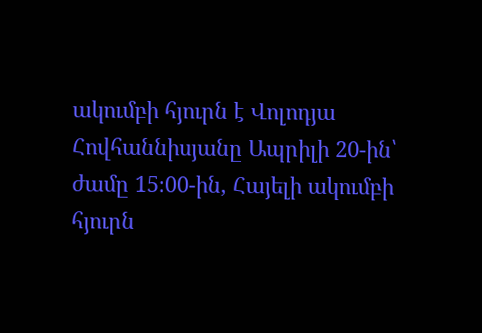ակումբի հյուրն է Վոլոդյա Հովհաննիսյանը Ապրիլի 20-ին՝ ժամը 15։00-ին, Հայելի ակումբի հյուրն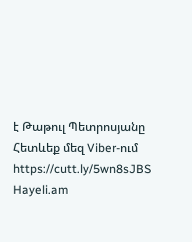է Թաթուլ Պետրոսյանը
Հետևեք մեզ Viber-ում https://cutt.ly/5wn8sJBS
Hayeli.am